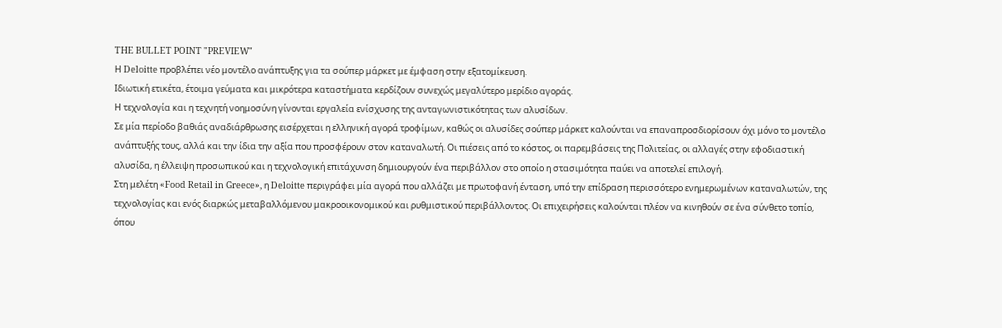THE BULLET POINT "PREVIEW"
Η Deloitte προβλέπει νέο μοντέλο ανάπτυξης για τα σούπερ μάρκετ με έμφαση στην εξατομίκευση.
Ιδιωτική ετικέτα, έτοιμα γεύματα και μικρότερα καταστήματα κερδίζουν συνεχώς μεγαλύτερο μερίδιο αγοράς.
Η τεχνολογία και η τεχνητή νοημοσύνη γίνονται εργαλεία ενίσχυσης της ανταγωνιστικότητας των αλυσίδων.
Σε μία περίοδο βαθιάς αναδιάρθρωσης εισέρχεται η ελληνική αγορά τροφίμων, καθώς οι αλυσίδες σούπερ μάρκετ καλούνται να επαναπροσδιορίσουν όχι μόνο το μοντέλο ανάπτυξής τους, αλλά και την ίδια την αξία που προσφέρουν στον καταναλωτή. Οι πιέσεις από το κόστος, οι παρεμβάσεις της Πολιτείας, οι αλλαγές στην εφοδιαστική αλυσίδα, η έλλειψη προσωπικού και η τεχνολογική επιτάχυνση δημιουργούν ένα περιβάλλον στο οποίο η στασιμότητα παύει να αποτελεί επιλογή.
Στη μελέτη «Food Retail in Greece», η Deloitte περιγράφει μία αγορά που αλλάζει με πρωτοφανή ένταση, υπό την επίδραση περισσότερο ενημερωμένων καταναλωτών, της τεχνολογίας και ενός διαρκώς μεταβαλλόμενου μακροοικονομικού και ρυθμιστικού περιβάλλοντος. Οι επιχειρήσεις καλούνται πλέον να κινηθούν σε ένα σύνθετο τοπίο, όπου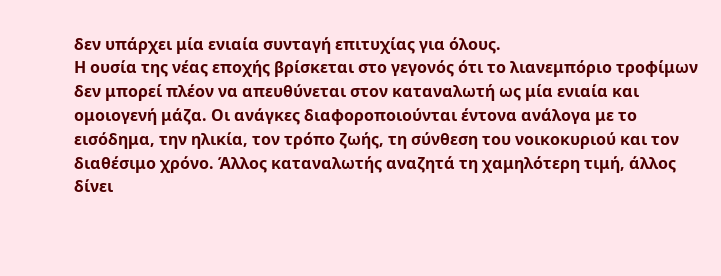δεν υπάρχει μία ενιαία συνταγή επιτυχίας για όλους.
Η ουσία της νέας εποχής βρίσκεται στο γεγονός ότι το λιανεμπόριο τροφίμων δεν μπορεί πλέον να απευθύνεται στον καταναλωτή ως μία ενιαία και ομοιογενή μάζα. Οι ανάγκες διαφοροποιούνται έντονα ανάλογα με το εισόδημα, την ηλικία, τον τρόπο ζωής, τη σύνθεση του νοικοκυριού και τον διαθέσιμο χρόνο. Άλλος καταναλωτής αναζητά τη χαμηλότερη τιμή, άλλος δίνει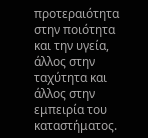προτεραιότητα στην ποιότητα και την υγεία, άλλος στην ταχύτητα και άλλος στην εμπειρία του καταστήματος.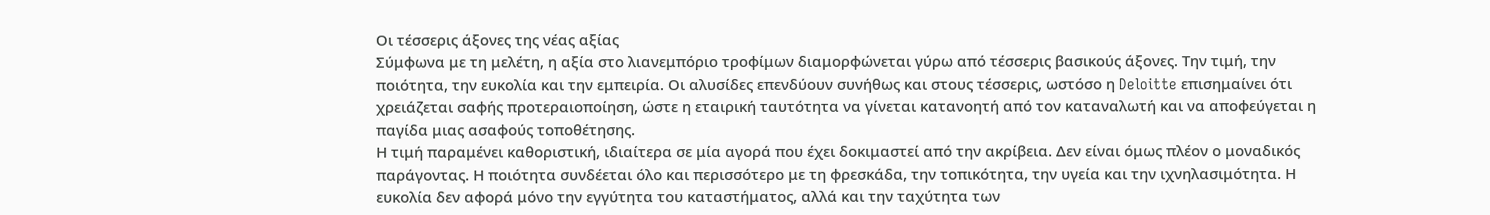Οι τέσσερις άξονες της νέας αξίας
Σύμφωνα με τη μελέτη, η αξία στο λιανεμπόριο τροφίμων διαμορφώνεται γύρω από τέσσερις βασικούς άξονες. Την τιμή, την ποιότητα, την ευκολία και την εμπειρία. Οι αλυσίδες επενδύουν συνήθως και στους τέσσερις, ωστόσο η Deloitte επισημαίνει ότι χρειάζεται σαφής προτεραιοποίηση, ώστε η εταιρική ταυτότητα να γίνεται κατανοητή από τον καταναλωτή και να αποφεύγεται η παγίδα μιας ασαφούς τοποθέτησης.
Η τιμή παραμένει καθοριστική, ιδιαίτερα σε μία αγορά που έχει δοκιμαστεί από την ακρίβεια. Δεν είναι όμως πλέον ο μοναδικός παράγοντας. Η ποιότητα συνδέεται όλο και περισσότερο με τη φρεσκάδα, την τοπικότητα, την υγεία και την ιχνηλασιμότητα. Η ευκολία δεν αφορά μόνο την εγγύτητα του καταστήματος, αλλά και την ταχύτητα των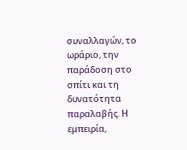συναλλαγών, το ωράριο, την παράδοση στο σπίτι και τη δυνατότητα παραλαβής. Η εμπειρία,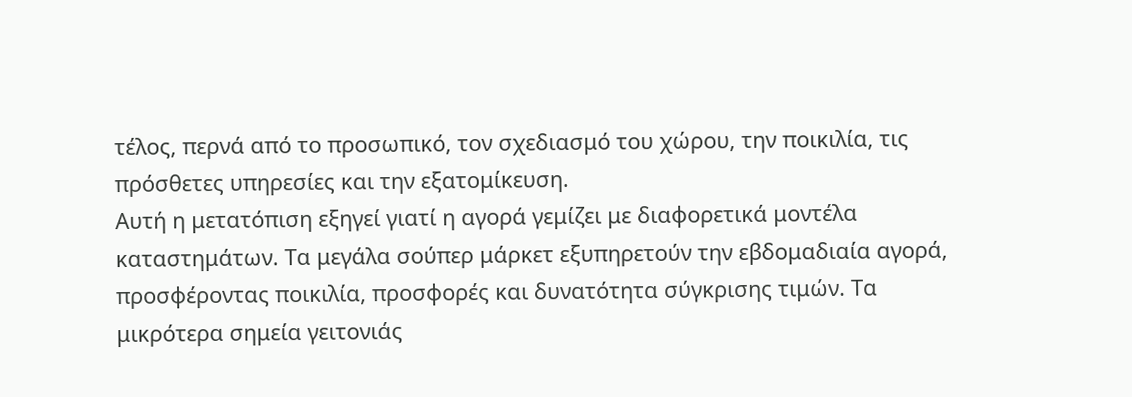τέλος, περνά από το προσωπικό, τον σχεδιασμό του χώρου, την ποικιλία, τις πρόσθετες υπηρεσίες και την εξατομίκευση.
Αυτή η μετατόπιση εξηγεί γιατί η αγορά γεμίζει με διαφορετικά μοντέλα καταστημάτων. Τα μεγάλα σούπερ μάρκετ εξυπηρετούν την εβδομαδιαία αγορά, προσφέροντας ποικιλία, προσφορές και δυνατότητα σύγκρισης τιμών. Τα μικρότερα σημεία γειτονιάς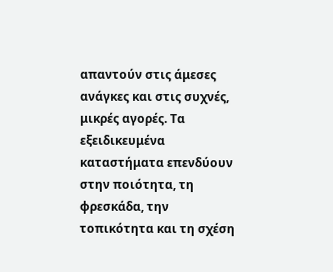απαντούν στις άμεσες ανάγκες και στις συχνές, μικρές αγορές. Τα εξειδικευμένα καταστήματα επενδύουν στην ποιότητα, τη φρεσκάδα, την τοπικότητα και τη σχέση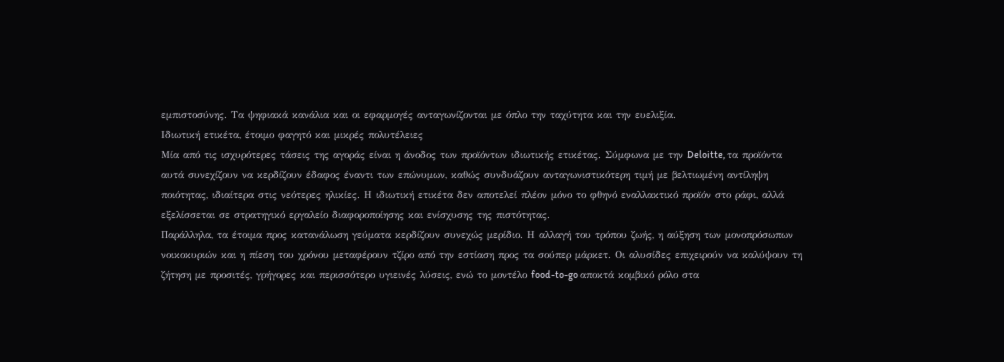εμπιστοσύνης. Τα ψηφιακά κανάλια και οι εφαρμογές ανταγωνίζονται με όπλο την ταχύτητα και την ευελιξία.
Ιδιωτική ετικέτα, έτοιμο φαγητό και μικρές πολυτέλειες
Μία από τις ισχυρότερες τάσεις της αγοράς είναι η άνοδος των προϊόντων ιδιωτικής ετικέτας. Σύμφωνα με την Deloitte, τα προϊόντα αυτά συνεχίζουν να κερδίζουν έδαφος έναντι των επώνυμων, καθώς συνδυάζουν ανταγωνιστικότερη τιμή με βελτιωμένη αντίληψη ποιότητας, ιδιαίτερα στις νεότερες ηλικίες. Η ιδιωτική ετικέτα δεν αποτελεί πλέον μόνο το φθηνό εναλλακτικό προϊόν στο ράφι, αλλά εξελίσσεται σε στρατηγικό εργαλείο διαφοροποίησης και ενίσχυσης της πιστότητας.
Παράλληλα, τα έτοιμα προς κατανάλωση γεύματα κερδίζουν συνεχώς μερίδιο. Η αλλαγή του τρόπου ζωής, η αύξηση των μονοπρόσωπων νοικοκυριών και η πίεση του χρόνου μεταφέρουν τζίρο από την εστίαση προς τα σούπερ μάρκετ. Οι αλυσίδες επιχειρούν να καλύψουν τη ζήτηση με προσιτές, γρήγορες και περισσότερο υγιεινές λύσεις, ενώ το μοντέλο food-to-go αποκτά κομβικό ρόλο στα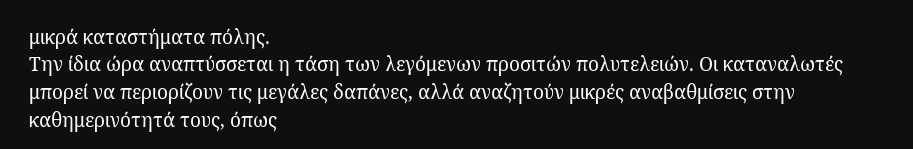μικρά καταστήματα πόλης.
Την ίδια ώρα αναπτύσσεται η τάση των λεγόμενων προσιτών πολυτελειών. Οι καταναλωτές μπορεί να περιορίζουν τις μεγάλες δαπάνες, αλλά αναζητούν μικρές αναβαθμίσεις στην καθημερινότητά τους, όπως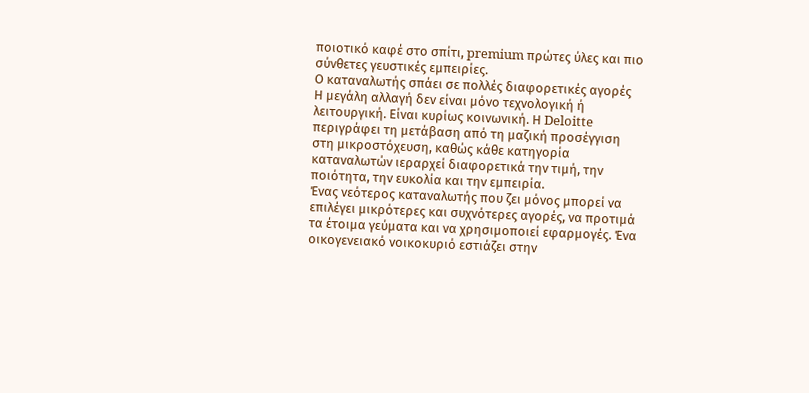ποιοτικό καφέ στο σπίτι, premium πρώτες ύλες και πιο σύνθετες γευστικές εμπειρίες.
Ο καταναλωτής σπάει σε πολλές διαφορετικές αγορές
Η μεγάλη αλλαγή δεν είναι μόνο τεχνολογική ή λειτουργική. Είναι κυρίως κοινωνική. Η Deloitte περιγράφει τη μετάβαση από τη μαζική προσέγγιση στη μικροστόχευση, καθώς κάθε κατηγορία καταναλωτών ιεραρχεί διαφορετικά την τιμή, την ποιότητα, την ευκολία και την εμπειρία.
Ένας νεότερος καταναλωτής που ζει μόνος μπορεί να επιλέγει μικρότερες και συχνότερες αγορές, να προτιμά τα έτοιμα γεύματα και να χρησιμοποιεί εφαρμογές. Ένα οικογενειακό νοικοκυριό εστιάζει στην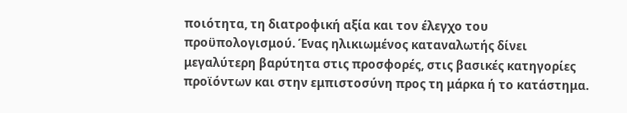ποιότητα, τη διατροφική αξία και τον έλεγχο του προϋπολογισμού. Ένας ηλικιωμένος καταναλωτής δίνει μεγαλύτερη βαρύτητα στις προσφορές, στις βασικές κατηγορίες προϊόντων και στην εμπιστοσύνη προς τη μάρκα ή το κατάστημα.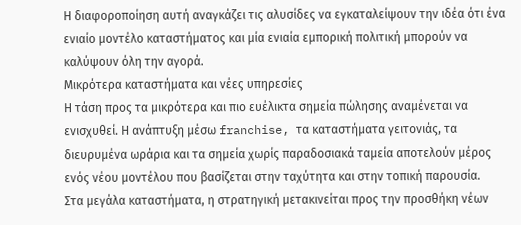Η διαφοροποίηση αυτή αναγκάζει τις αλυσίδες να εγκαταλείψουν την ιδέα ότι ένα ενιαίο μοντέλο καταστήματος και μία ενιαία εμπορική πολιτική μπορούν να καλύψουν όλη την αγορά.
Μικρότερα καταστήματα και νέες υπηρεσίες
Η τάση προς τα μικρότερα και πιο ευέλικτα σημεία πώλησης αναμένεται να ενισχυθεί. Η ανάπτυξη μέσω franchise, τα καταστήματα γειτονιάς, τα διευρυμένα ωράρια και τα σημεία χωρίς παραδοσιακά ταμεία αποτελούν μέρος ενός νέου μοντέλου που βασίζεται στην ταχύτητα και στην τοπική παρουσία.
Στα μεγάλα καταστήματα, η στρατηγική μετακινείται προς την προσθήκη νέων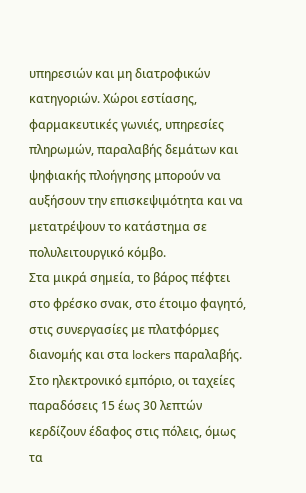υπηρεσιών και μη διατροφικών κατηγοριών. Χώροι εστίασης, φαρμακευτικές γωνιές, υπηρεσίες πληρωμών, παραλαβής δεμάτων και ψηφιακής πλοήγησης μπορούν να αυξήσουν την επισκεψιμότητα και να μετατρέψουν το κατάστημα σε πολυλειτουργικό κόμβο.
Στα μικρά σημεία, το βάρος πέφτει στο φρέσκο σνακ, στο έτοιμο φαγητό, στις συνεργασίες με πλατφόρμες διανομής και στα lockers παραλαβής. Στο ηλεκτρονικό εμπόριο, οι ταχείες παραδόσεις 15 έως 30 λεπτών κερδίζουν έδαφος στις πόλεις, όμως τα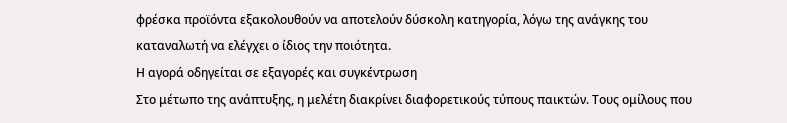φρέσκα προϊόντα εξακολουθούν να αποτελούν δύσκολη κατηγορία, λόγω της ανάγκης του καταναλωτή να ελέγχει ο ίδιος την ποιότητα.
Η αγορά οδηγείται σε εξαγορές και συγκέντρωση
Στο μέτωπο της ανάπτυξης, η μελέτη διακρίνει διαφορετικούς τύπους παικτών. Τους ομίλους που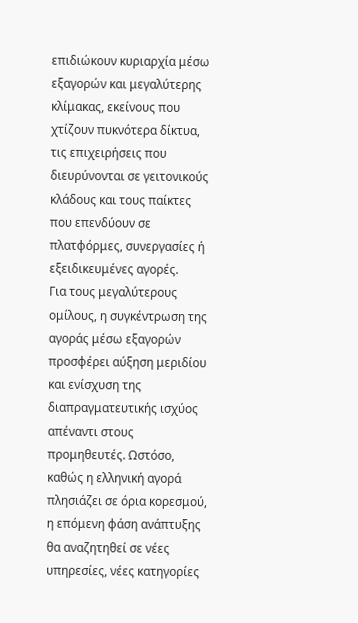επιδιώκουν κυριαρχία μέσω εξαγορών και μεγαλύτερης κλίμακας, εκείνους που χτίζουν πυκνότερα δίκτυα, τις επιχειρήσεις που διευρύνονται σε γειτονικούς κλάδους και τους παίκτες που επενδύουν σε πλατφόρμες, συνεργασίες ή εξειδικευμένες αγορές.
Για τους μεγαλύτερους ομίλους, η συγκέντρωση της αγοράς μέσω εξαγορών προσφέρει αύξηση μεριδίου και ενίσχυση της διαπραγματευτικής ισχύος απέναντι στους προμηθευτές. Ωστόσο, καθώς η ελληνική αγορά πλησιάζει σε όρια κορεσμού, η επόμενη φάση ανάπτυξης θα αναζητηθεί σε νέες υπηρεσίες, νέες κατηγορίες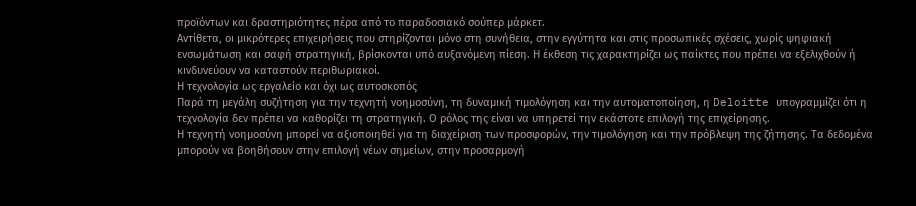προϊόντων και δραστηριότητες πέρα από το παραδοσιακό σούπερ μάρκετ.
Αντίθετα, οι μικρότερες επιχειρήσεις που στηρίζονται μόνο στη συνήθεια, στην εγγύτητα και στις προσωπικές σχέσεις, χωρίς ψηφιακή ενσωμάτωση και σαφή στρατηγική, βρίσκονται υπό αυξανόμενη πίεση. Η έκθεση τις χαρακτηρίζει ως παίκτες που πρέπει να εξελιχθούν ή κινδυνεύουν να καταστούν περιθωριακοί.
Η τεχνολογία ως εργαλείο και όχι ως αυτοσκοπός
Παρά τη μεγάλη συζήτηση για την τεχνητή νοημοσύνη, τη δυναμική τιμολόγηση και την αυτοματοποίηση, η Deloitte υπογραμμίζει ότι η τεχνολογία δεν πρέπει να καθορίζει τη στρατηγική. Ο ρόλος της είναι να υπηρετεί την εκάστοτε επιλογή της επιχείρησης.
Η τεχνητή νοημοσύνη μπορεί να αξιοποιηθεί για τη διαχείριση των προσφορών, την τιμολόγηση και την πρόβλεψη της ζήτησης. Τα δεδομένα μπορούν να βοηθήσουν στην επιλογή νέων σημείων, στην προσαρμογή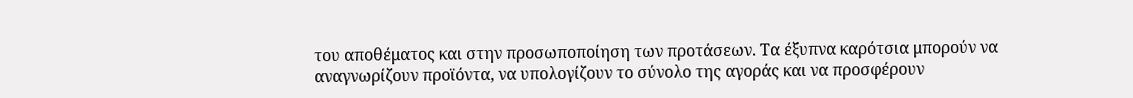του αποθέματος και στην προσωποποίηση των προτάσεων. Τα έξυπνα καρότσια μπορούν να αναγνωρίζουν προϊόντα, να υπολογίζουν το σύνολο της αγοράς και να προσφέρουν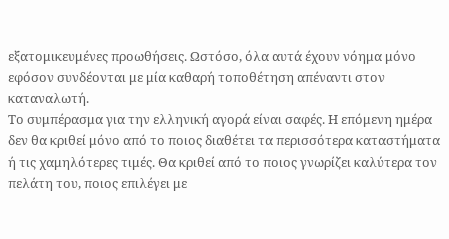εξατομικευμένες προωθήσεις. Ωστόσο, όλα αυτά έχουν νόημα μόνο εφόσον συνδέονται με μία καθαρή τοποθέτηση απέναντι στον καταναλωτή.
Το συμπέρασμα για την ελληνική αγορά είναι σαφές. Η επόμενη ημέρα δεν θα κριθεί μόνο από το ποιος διαθέτει τα περισσότερα καταστήματα ή τις χαμηλότερες τιμές. Θα κριθεί από το ποιος γνωρίζει καλύτερα τον πελάτη του, ποιος επιλέγει με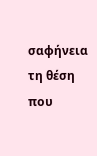σαφήνεια τη θέση που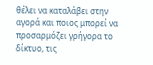θέλει να καταλάβει στην αγορά και ποιος μπορεί να προσαρμόζει γρήγορα το δίκτυο, τις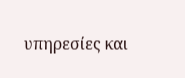υπηρεσίες και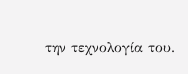την τεχνολογία του.